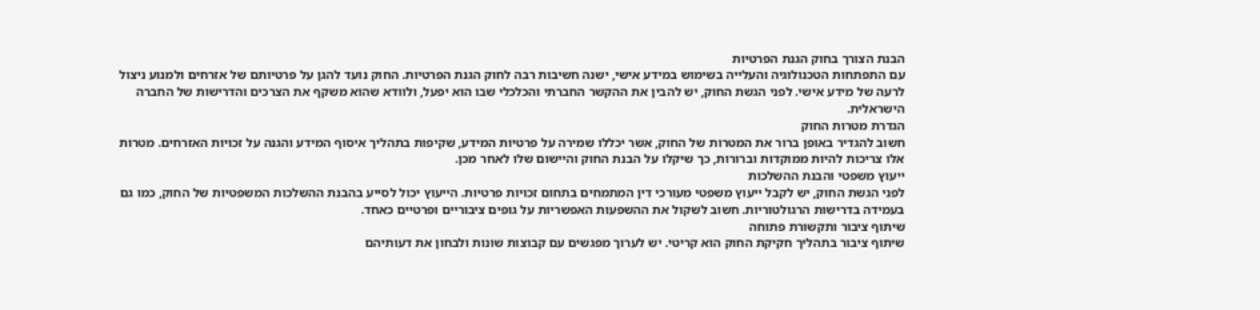הבנת הצורך בחוק הגנת הפרטיות
עם התפתחות הטכנולוגיה והעלייה בשימוש במידע אישי, ישנה חשיבות רבה לחוק הגנת הפרטיות. החוק נועד להגן על פרטיותם של אזרחים ולמנוע ניצול לרעה של מידע אישי. לפני הגשת החוק, יש להבין את ההקשר החברתי והכלכלי שבו הוא יפעל, ולוודא שהוא משקף את הצרכים והדרישות של החברה הישראלית.
הגדרת מטרות החוק
חשוב להגדיר באופן ברור את המטרות של החוק, אשר יכללו שמירה על פרטיות המידע, שקיפות בתהליך איסוף המידע והגנה על זכויות האזרחים. מטרות אלו צריכות להיות ממוקדות וברורות, כך שיקלו על הבנת החוק והיישום שלו לאחר מכן.
ייעוץ משפטי והבנת ההשלכות
לפני הגשת החוק, יש לקבל ייעוץ משפטי מעורכי דין המתמחים בתחום זכויות פרטיות. הייעוץ יכול לסייע בהבנת ההשלכות המשפטיות של החוק, כמו גם בעמידה בדרישות הרגולטוריות. חשוב לשקול את ההשפעות האפשריות על גופים ציבוריים ופרטיים כאחד.
שיתוף ציבור ותקשורת פתוחה
שיתוף ציבור בתהליך חקיקת החוק הוא קריטי. יש לערוך מפגשים עם קבוצות שונות ולבחון את דעותיהם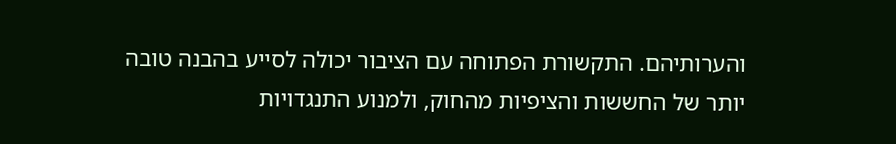והערותיהם. התקשורת הפתוחה עם הציבור יכולה לסייע בהבנה טובה יותר של החששות והציפיות מהחוק, ולמנוע התנגדויות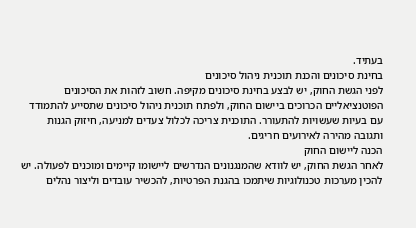בעתיד.
בחינת סיכונים והכנת תוכנית ניהול סיכונים
לפני הגשת החוק, יש לבצע בחינת סיכונים מקיפה. חשוב לזהות את הסיכונים הפוטנציאליים הכרוכים ביישום החוק, ולפתח תוכנית ניהול סיכונים שתסייע להתמודד עם בעיות שעשויות להתעורר. התוכנית צריכה לכלול צעדים למניעה, חיזוק הגנות ותגובה מהירה לאירועים חריגים.
הכנה ליישום החוק
לאחר הגשת החוק, יש לוודא שהמנגנונים הנדרשים ליישומו קיימים ומוכנים לפעולה. יש להכין מערכות טכנולוגיות שיתמכו בהגנת הפרטיות, להכשיר עובדים וליצור נהלים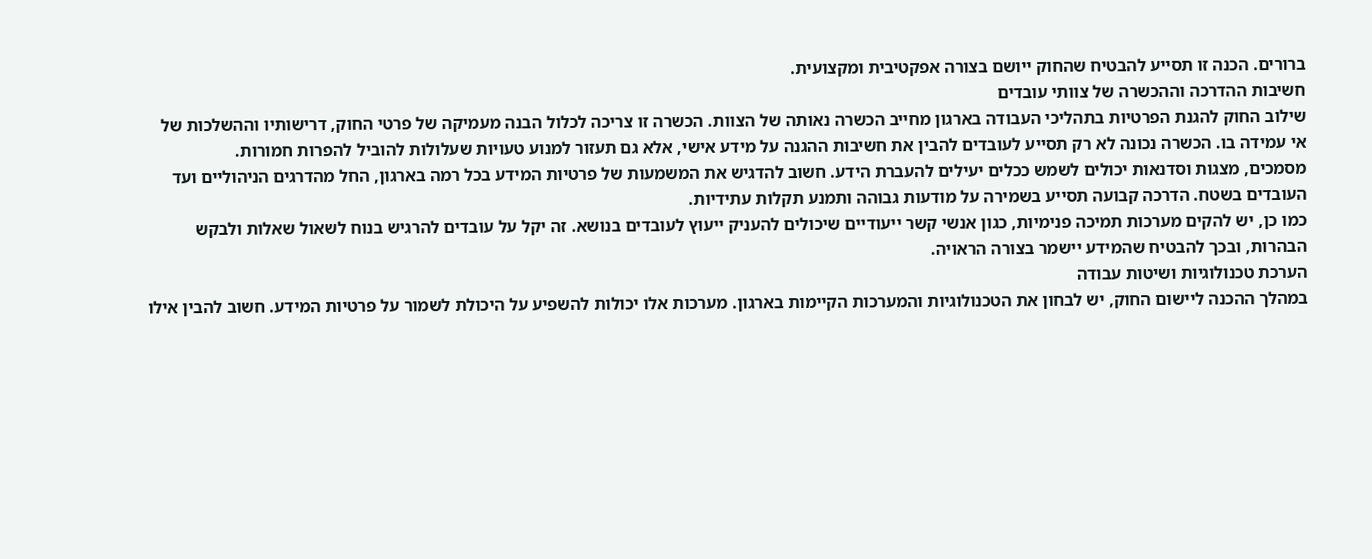ברורים. הכנה זו תסייע להבטיח שהחוק ייושם בצורה אפקטיבית ומקצועית.
חשיבות ההדרכה וההכשרה של צוותי עובדים
שילוב החוק להגנת הפרטיות בתהליכי העבודה בארגון מחייב הכשרה נאותה של הצוות. הכשרה זו צריכה לכלול הבנה מעמיקה של פרטי החוק, דרישותיו וההשלכות של אי עמידה בו. הכשרה נכונה לא רק תסייע לעובדים להבין את חשיבות ההגנה על מידע אישי, אלא גם תעזור למנוע טעויות שעלולות להוביל להפרות חמורות.
מסמכים, מצגות וסדנאות יכולים לשמש ככלים יעילים להעברת הידע. חשוב להדגיש את המשמעות של פרטיות המידע בכל רמה בארגון, החל מהדרגים הניהוליים ועד העובדים בשטח. הדרכה קבועה תסייע בשמירה על מודעות גבוהה ותמנע תקלות עתידיות.
כמו כן, יש להקים מערכות תמיכה פנימיות, כגון אנשי קשר ייעודיים שיכולים להעניק ייעוץ לעובדים בנושא. זה יקל על עובדים להרגיש בנוח לשאול שאלות ולבקש הבהרות, ובכך להבטיח שהמידע יישמר בצורה הראויה.
הערכת טכנולוגיות ושיטות עבודה
במהלך ההכנה ליישום החוק, יש לבחון את הטכנולוגיות והמערכות הקיימות בארגון. מערכות אלו יכולות להשפיע על היכולת לשמור על פרטיות המידע. חשוב להבין אילו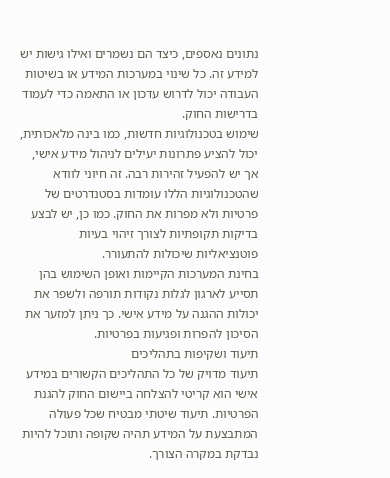נתונים נאספים, כיצד הם נשמרים ואילו גישות יש למידע זה. כל שינוי במערכות המידע או בשיטות העבודה יכול לדרוש עדכון או התאמה כדי לעמוד בדרישות החוק.
שימוש בטכנולוגיות חדשות, כמו בינה מלאכותית, יכול להציע פתרונות יעילים לניהול מידע אישי, אך יש להפעיל זהירות רבה. זה חיוני לוודא שהטכנולוגיות הללו עומדות בסטנדרטים של פרטיות ולא מפרות את החוק. כמו כן, יש לבצע בדיקות תקופתיות לצורך זיהוי בעיות פוטנציאליות שיכולות להתעורר.
בחינת המערכות הקיימות ואופן השימוש בהן תסייע לארגון לגלות נקודות תורפה ולשפר את יכולות ההגנה על מידע אישי. כך ניתן למזער את הסיכון להפרות ופגיעות בפרטיות.
תיעוד ושקיפות בתהליכים
תיעוד מדויק של כל התהליכים הקשורים במידע אישי הוא קריטי להצלחה ביישום החוק להגנת הפרטיות. תיעוד שיטתי מבטיח שכל פעולה המתבצעת על המידע תהיה שקופה ותוכל להיות נבדקת במקרה הצורך.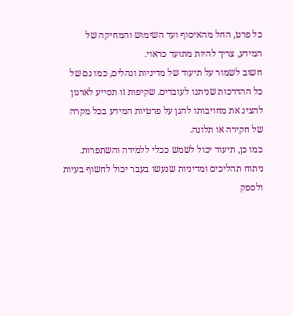כל פרט, החל מהאיסוף ועד השימוש והמחיקה של המידע, צריך להיות מתועד כראוי.
חשוב לשמור על תיעוד של מדיניות ונהלים, כמו גם של כל ההדרכות שניתנו לעובדים. שקיפות זו תסייע לארגון להציג את מחויבותו להגן על פרטיות המידע בכל מקרה של חקירה או תלונה.
כמו כן, תיעוד יכול לשמש ככלי ללמידה והשתפרות. ניתוח תהליכים ומדיניות שנעשו בעבר יכול לחשוף בעיות ולספק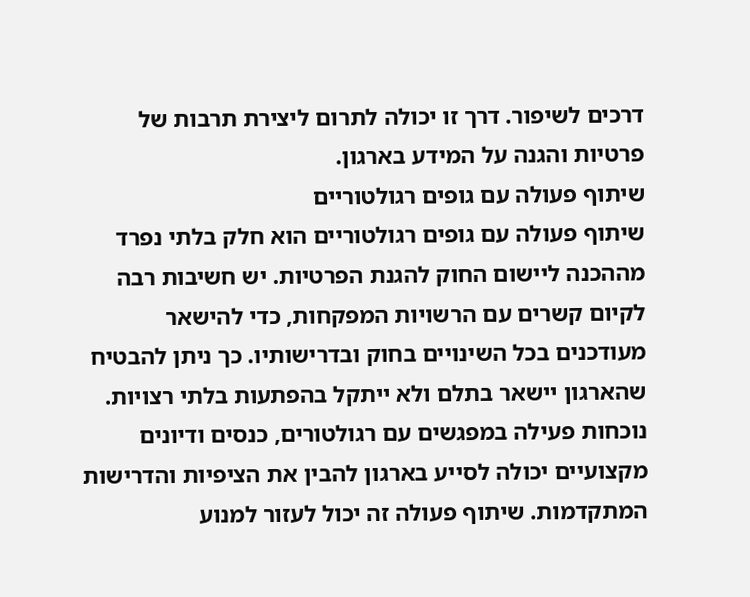דרכים לשיפור. דרך זו יכולה לתרום ליצירת תרבות של פרטיות והגנה על המידע בארגון.
שיתוף פעולה עם גופים רגולטוריים
שיתוף פעולה עם גופים רגולטוריים הוא חלק בלתי נפרד מההכנה ליישום החוק להגנת הפרטיות. יש חשיבות רבה לקיום קשרים עם הרשויות המפקחות, כדי להישאר מעודכנים בכל השינויים בחוק ובדרישותיו. כך ניתן להבטיח שהארגון יישאר בתלם ולא ייתקל בהפתעות בלתי רצויות.
נוכחות פעילה במפגשים עם רגולטורים, כנסים ודיונים מקצועיים יכולה לסייע בארגון להבין את הציפיות והדרישות המתקדמות. שיתוף פעולה זה יכול לעזור למנוע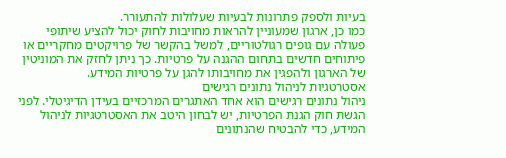בעיות ולספק פתרונות לבעיות שעלולות להתעורר.
כמו כן, ארגון שמעוניין להראות מחויבות לחוק יכול להציע שיתופי פעולה עם גופים רגולטוריים, למשל בהקשר של פרויקטים מחקריים או פיתוחים חדשים בתחום ההגנה על פרטיות. כך ניתן לחזק את המוניטין של הארגון ולהפגין את מחויבותו להגן על פרטיות המידע.
אסטרטגיות לניהול נתונים רגישים
ניהול נתונים רגישים הוא אחד האתגרים המרכזיים בעידן הדיגיטלי. לפני הגשת חוק הגנת הפרטיות, יש לבחון היטב את האסטרטגיות לניהול המידע, כדי להבטיח שהנתונים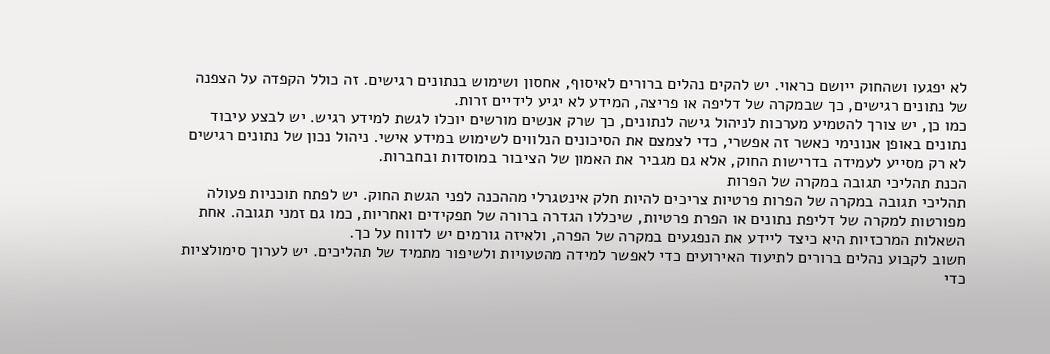לא יפגעו ושהחוק ייושם כראוי. יש להקים נהלים ברורים לאיסוף, אחסון ושימוש בנתונים רגישים. זה כולל הקפדה על הצפנה של נתונים רגישים, כך שבמקרה של דליפה או פריצה, המידע לא יגיע לידיים זרות.
כמו כן, יש צורך להטמיע מערכות לניהול גישה לנתונים, כך שרק אנשים מורשים יוכלו לגשת למידע רגיש. יש לבצע עיבוד נתונים באופן אנונימי כאשר זה אפשרי, כדי לצמצם את הסיכונים הנלווים לשימוש במידע אישי. ניהול נכון של נתונים רגישים לא רק מסייע לעמידה בדרישות החוק, אלא גם מגביר את האמון של הציבור במוסדות ובחברות.
הכנת תהליכי תגובה במקרה של הפרות
תהליכי תגובה במקרה של הפרות פרטיות צריכים להיות חלק אינטגרלי מההכנה לפני הגשת החוק. יש לפתח תוכניות פעולה מפורטות למקרה של דליפת נתונים או הפרת פרטיות, שיכללו הגדרה ברורה של תפקידים ואחריות, כמו גם זמני תגובה. אחת השאלות המרכזיות היא כיצד ליידע את הנפגעים במקרה של הפרה, ולאיזה גורמים יש לדווח על כך.
חשוב לקבוע נהלים ברורים לתיעוד האירועים כדי לאפשר למידה מהטעויות ולשיפור מתמיד של תהליכים. יש לערוך סימולציות כדי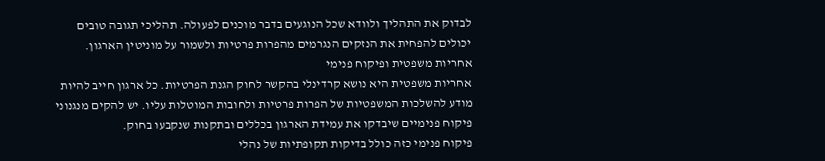לבדוק את התהליך ולוודא שכל הנוגעים בדבר מוכנים לפעולה. תהליכי תגובה טובים יכולים להפחית את הנזקים הנגרמים מהפרות פרטיות ולשמור על מוניטין הארגון.
אחריות משפטית ופיקוח פנימי
אחריות משפטית היא נושא קרדינלי בהקשר לחוק הגנת הפרטיות. כל ארגון חייב להיות מודע להשלכות המשפטיות של הפרות פרטיות ולחובות המוטלות עליו. יש להקים מנגנוני פיקוח פנימיים שיבדקו את עמידת הארגון בכללים ובתקנות שנקבעו בחוק.
פיקוח פנימי כזה כולל בדיקות תקופתיות של נהלי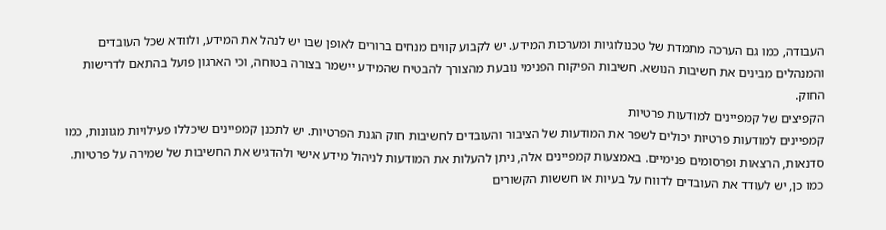העבודה, כמו גם הערכה מתמדת של טכנולוגיות ומערכות המידע. יש לקבוע קווים מנחים ברורים לאופן שבו יש לנהל את המידע, ולוודא שכל העובדים והמנהלים מבינים את חשיבות הנושא. חשיבות הפיקוח הפנימי נובעת מהצורך להבטיח שהמידע יישמר בצורה בטוחה, וכי הארגון פועל בהתאם לדרישות החוק.
הקפיצים של קמפיינים למודעות פרטיות
קמפיינים למודעות פרטיות יכולים לשפר את המודעות של הציבור והעובדים לחשיבות חוק הגנת הפרטיות. יש לתכנן קמפיינים שיכללו פעילויות מגוונות, כמו סדנאות, הרצאות ופרסומים פנימיים. באמצעות קמפיינים אלה, ניתן להעלות את המודעות לניהול מידע אישי ולהדגיש את החשיבות של שמירה על פרטיות.
כמו כן, יש לעודד את העובדים לדווח על בעיות או חששות הקשורים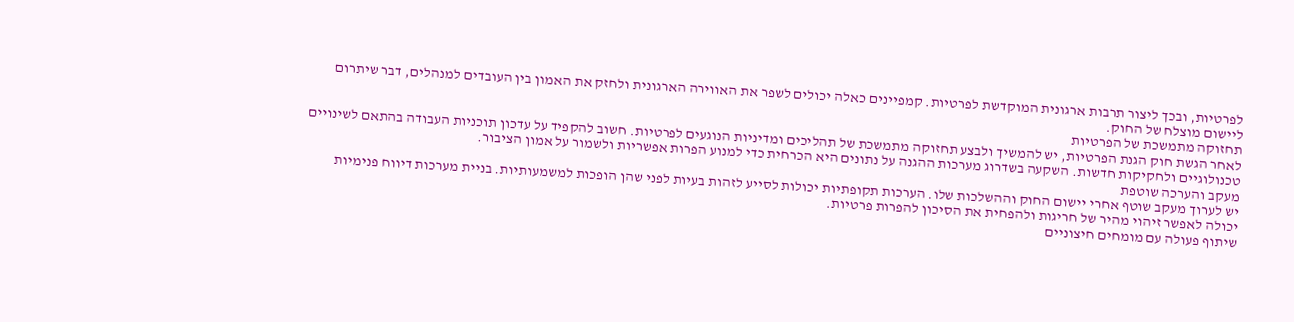לפרטיות, ובכך ליצור תרבות ארגונית המוקדשת לפרטיות. קמפיינים כאלה יכולים לשפר את האווירה הארגונית ולחזק את האמון בין העובדים למנהלים, דבר שיתרום ליישום מוצלח של החוק.
תחזוקה מתמשכת של הפרטיות
לאחר הגשת חוק הגנת הפרטיות, יש להמשיך ולבצע תחזוקה מתמשכת של תהליכים ומדיניות הנוגעים לפרטיות. חשוב להקפיד על עדכון תוכניות העבודה בהתאם לשינויים טכנולוגיים ולחקיקות חדשות. השקעה בשדרוג מערכות ההגנה על נתונים היא הכרחית כדי למנוע הפרות אפשריות ולשמור על אמון הציבור.
מעקב והערכה שוטפת
יש לערוך מעקב שוטף אחרי יישום החוק וההשלכות שלו. הערכות תקופתיות יכולות לסייע לזהות בעיות לפני שהן הופכות למשמעותיות. בניית מערכות דיווח פנימיות יכולה לאפשר זיהוי מהיר של חריגות ולהפחית את הסיכון להפרות פרטיות.
שיתוף פעולה עם מומחים חיצוניים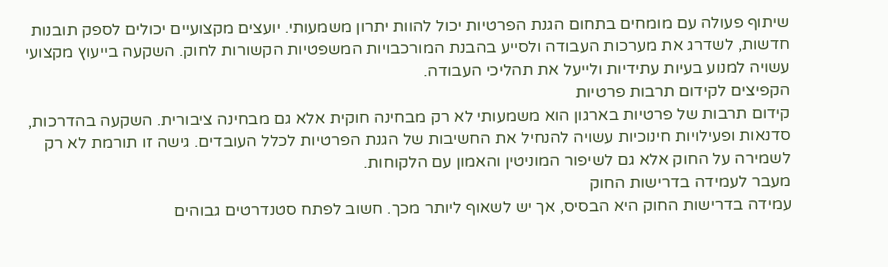שיתוף פעולה עם מומחים בתחום הגנת הפרטיות יכול להוות יתרון משמעותי. יועצים מקצועיים יכולים לספק תובנות חדשות, לשדרג את מערכות העבודה ולסייע בהבנת המורכבויות המשפטיות הקשורות לחוק. השקעה בייעוץ מקצועי עשויה למנוע בעיות עתידיות ולייעל את תהליכי העבודה.
הקפיצים לקידום תרבות פרטיות
קידום תרבות של פרטיות בארגון הוא משמעותי לא רק מבחינה חוקית אלא גם מבחינה ציבורית. השקעה בהדרכות, סדנאות ופעילויות חינוכיות עשויה להנחיל את החשיבות של הגנת הפרטיות לכלל העובדים. גישה זו תורמת לא רק לשמירה על החוק אלא גם לשיפור המוניטין והאמון עם הלקוחות.
מעבר לעמידה בדרישות החוק
עמידה בדרישות החוק היא הבסיס, אך יש לשאוף ליותר מכך. חשוב לפתח סטנדרטים גבוהים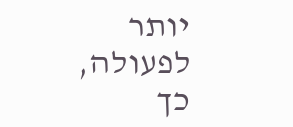יותר לפעולה, כך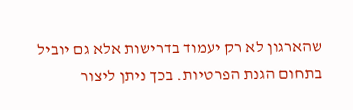שהארגון לא רק יעמוד בדרישות אלא גם יוביל בתחום הגנת הפרטיות. בכך ניתן ליצור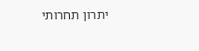יתרון תחרותי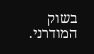בשוק המודרני.